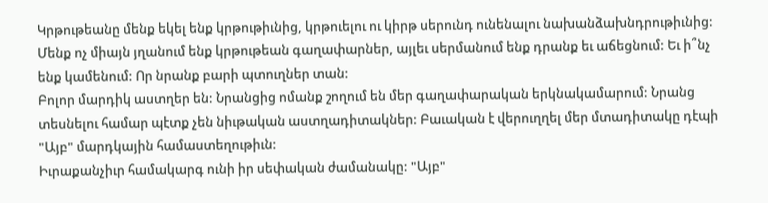Կրթութեանը մենք եկել ենք կրթութիւնից, կրթուելու ու կիրթ սերունդ ունենալու նախանձախնդրութիւնից: Մենք ոչ միայն յղանում ենք կրթութեան գաղափարներ, այլեւ սերմանում ենք դրանք եւ աճեցնում: Եւ ի՞նչ ենք կամենում: Որ նրանք բարի պտուղներ տան:
Բոլոր մարդիկ աստղեր են: Նրանցից ոմանք շողում են մեր գաղափարական երկնակամարում: Նրանց տեսնելու համար պէտք չեն նիւթական աստղադիտակներ: Բաւական է վերուղղել մեր մտադիտակը դէպի "Այբ" մարդկային համաստեղութիւն:
Իւրաքանչիւր համակարգ ունի իր սեփական ժամանակը: "Այբ"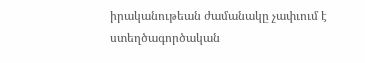իրականութեան ժամանակը չափւում է ստեղծագործական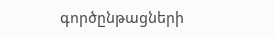գործընթացների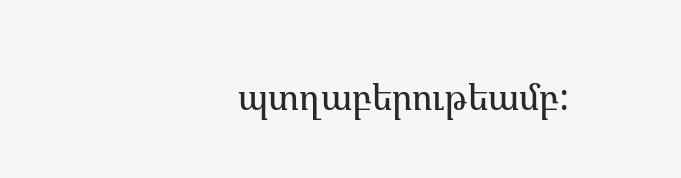պտղաբերութեամբ: